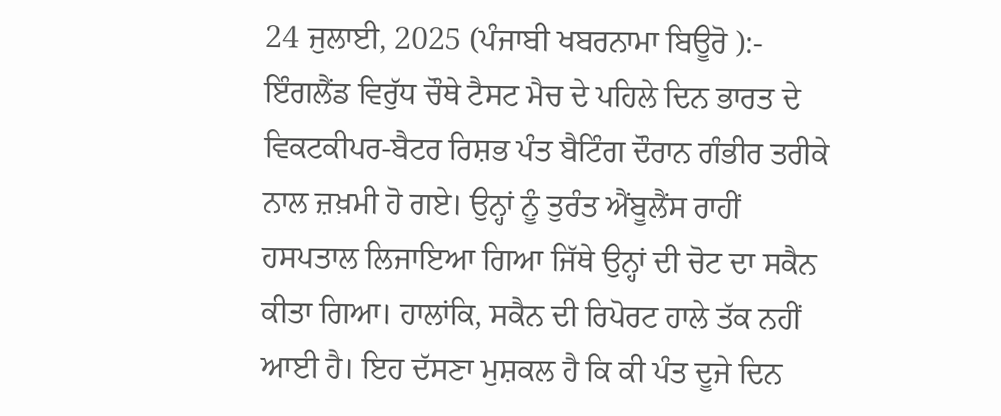24 ਜੁਲਾਈ, 2025 (ਪੰਜਾਬੀ ਖਬਰਨਾਮਾ ਬਿਊਰੋ ):- ਇੰਗਲੈਂਡ ਵਿਰੁੱਧ ਚੌਥੇ ਟੈਸਟ ਮੈਚ ਦੇ ਪਹਿਲੇ ਦਿਨ ਭਾਰਤ ਦੇ ਵਿਕਟਕੀਪਰ-ਬੈਟਰ ਰਿਸ਼ਭ ਪੰਤ ਬੈਟਿੰਗ ਦੌਰਾਨ ਗੰਭੀਰ ਤਰੀਕੇ ਨਾਲ ਜ਼ਖ਼ਮੀ ਹੋ ਗਏ। ਉਨ੍ਹਾਂ ਨੂੰ ਤੁਰੰਤ ਐਂਬੂਲੈਂਸ ਰਾਹੀਂ ਹਸਪਤਾਲ ਲਿਜਾਇਆ ਗਿਆ ਜਿੱਥੇ ਉਨ੍ਹਾਂ ਦੀ ਚੋਟ ਦਾ ਸਕੈਨ ਕੀਤਾ ਗਿਆ। ਹਾਲਾਂਕਿ, ਸਕੈਨ ਦੀ ਰਿਪੋਰਟ ਹਾਲੇ ਤੱਕ ਨਹੀਂ ਆਈ ਹੈ। ਇਹ ਦੱਸਣਾ ਮੁਸ਼ਕਲ ਹੈ ਕਿ ਕੀ ਪੰਤ ਦੂਜੇ ਦਿਨ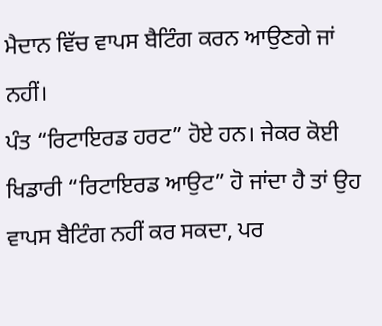ਮੈਦਾਨ ਵਿੱਚ ਵਾਪਸ ਬੈਟਿੰਗ ਕਰਨ ਆਉਣਗੇ ਜਾਂ ਨਹੀਂ।
ਪੰਤ “ਰਿਟਾਇਰਡ ਹਰਟ” ਹੋਏ ਹਨ। ਜੇਕਰ ਕੋਈ ਖਿਡਾਰੀ “ਰਿਟਾਇਰਡ ਆਉਟ” ਹੋ ਜਾਂਦਾ ਹੈ ਤਾਂ ਉਹ ਵਾਪਸ ਬੈਟਿੰਗ ਨਹੀਂ ਕਰ ਸਕਦਾ, ਪਰ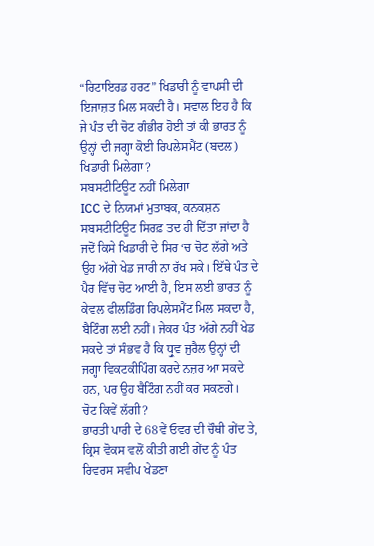“ਰਿਟਾਇਰਡ ਹਰਟ” ਖਿਡਾਰੀ ਨੂੰ ਵਾਪਸੀ ਦੀ ਇਜਾਜ਼ਤ ਮਿਲ ਸਕਦੀ ਹੈ। ਸਵਾਲ ਇਹ ਹੈ ਕਿ ਜੇ ਪੰਤ ਦੀ ਚੋਟ ਗੰਭੀਰ ਹੋਈ ਤਾਂ ਕੀ ਭਾਰਤ ਨੂੰ ਉਨ੍ਹਾਂ ਦੀ ਜਗ੍ਹਾ ਕੋਈ ਰਿਪਲੇਸਮੈਂਟ (ਬਦਲ) ਖਿਡਾਰੀ ਮਿਲੇਗਾ?
ਸਬਸਟੀਟਿਊਟ ਨਹੀਂ ਮਿਲੇਗਾ
ICC ਦੇ ਨਿਯਮਾਂ ਮੁਤਾਬਕ, ਕਨਕਸ਼ਨ ਸਬਸਟੀਟਿਊਟ ਸਿਰਫ਼ ਤਦ ਹੀ ਦਿੱਤਾ ਜਾਂਦਾ ਹੈ ਜਦੋਂ ਕਿਸੇ ਖਿਡਾਰੀ ਦੇ ਸਿਰ ‘ਚ ਚੋਟ ਲੱਗੇ ਅਤੇ ਉਹ ਅੱਗੇ ਖੇਡ ਜਾਰੀ ਨਾ ਰੱਖ ਸਕੇ। ਇੱਥੇ ਪੰਤ ਦੇ ਪੈਰ ਵਿੱਚ ਚੋਟ ਆਈ ਹੈ, ਇਸ ਲਈ ਭਾਰਤ ਨੂੰ ਕੇਵਲ ਫੀਲਡਿੰਗ ਰਿਪਲੇਸਮੈਂਟ ਮਿਲ ਸਕਦਾ ਹੈ, ਬੈਟਿੰਗ ਲਈ ਨਹੀਂ। ਜੇਕਰ ਪੰਤ ਅੱਗੇ ਨਹੀਂ ਖੇਡ ਸਕਦੇ ਤਾਂ ਸੰਭਵ ਹੈ ਕਿ ਧ੍ਰੁਵ ਜੁਰੈਲ ਉਨ੍ਹਾਂ ਦੀ ਜਗ੍ਹਾ ਵਿਕਟਕੀਪਿੰਗ ਕਰਦੇ ਨਜ਼ਰ ਆ ਸਕਦੇ ਹਨ, ਪਰ ਉਹ ਬੈਟਿੰਗ ਨਹੀਂ ਕਰ ਸਕਣਗੇ।
ਚੋਟ ਕਿਵੇਂ ਲੱਗੀ?
ਭਾਰਤੀ ਪਾਰੀ ਦੇ 68ਵੇਂ ਓਵਰ ਦੀ ਚੌਥੀ ਗੇਂਦ ਤੇ, ਕ੍ਰਿਸ ਵੋਕਸ ਵਲੋਂ ਕੀਤੀ ਗਈ ਗੇਂਦ ਨੂੰ ਪੰਤ ਰਿਵਰਸ ਸਵੀਪ ਖੇਡਣਾ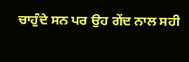ਚਾਹੁੰਦੇ ਸਨ ਪਰ ਉਹ ਗੇਂਦ ਨਾਲ ਸਹੀ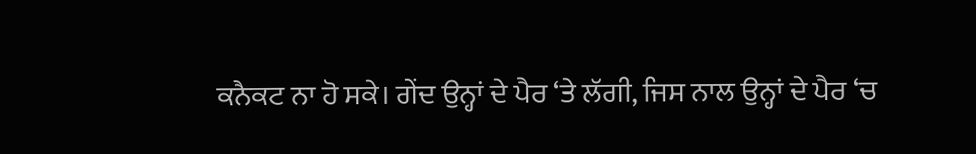ਕਨੈਕਟ ਨਾ ਹੋ ਸਕੇ। ਗੇਂਦ ਉਨ੍ਹਾਂ ਦੇ ਪੈਰ ‘ਤੇ ਲੱਗੀ, ਜਿਸ ਨਾਲ ਉਨ੍ਹਾਂ ਦੇ ਪੈਰ ‘ਚ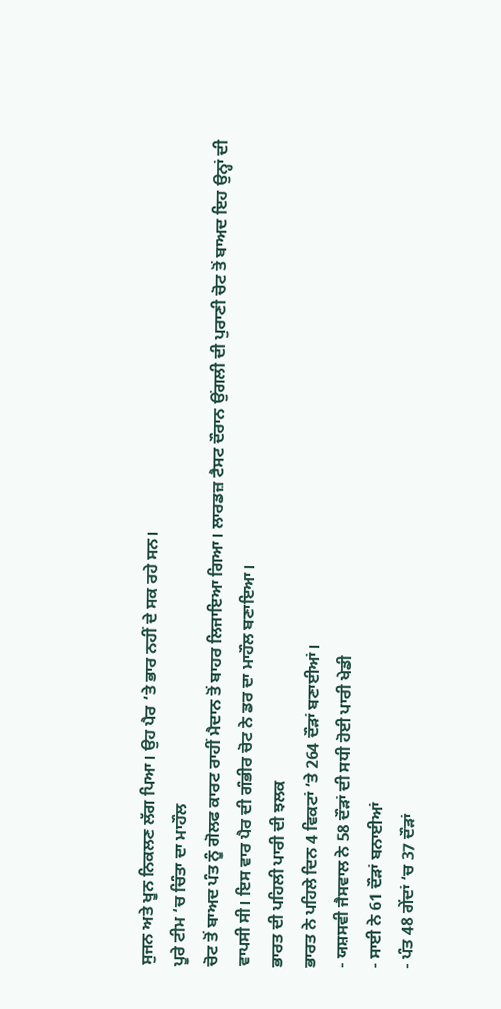ਸੁਜਨ ਅਤੇ ਖੂਨ ਨਿਕਲਣ ਲੱਗ ਪਿਆ। ਉਹ ਪੈਰ ‘ਤੇ ਭਾਰ ਨਹੀਂ ਦੇ ਸਕ ਰਹੇ ਸਨ।
ਪੂਰੇ ਟੀਮ ‘ਚ ਚਿੰਤਾ ਦਾ ਮਾਹੌਲ
ਚੋਟ ਤੋਂ ਬਾਅਦ ਪੰਤ ਨੂੰ ਗੋਲਫ ਕਾਰਟ ਰਾਹੀਂ ਮੈਦਾਨ ਤੋਂ ਬਾਹਰ ਲਿਜਾਇਆ ਗਿਆ। ਲਾਰਡਜ਼ ਟੈਸਟ ਦੌਰਾਨ ਉਂਗਲੀ ਦੀ ਪੁਰਾਣੀ ਚੋਟ ਤੋਂ ਬਾਅਦ ਇਹ ਉਨ੍ਹਾਂ ਦੀ ਵਾਪਸੀ ਸੀ। ਇਸ ਵਾਰ ਪੈਰ ਦੀ ਗੰਭੀਰ ਚੋਟ ਨੇ ਡਰ ਦਾ ਮਾਹੌਲ ਬਣਾਇਆ।
ਭਾਰਤ ਦੀ ਪਹਿਲੀ ਪਾਰੀ ਦੀ ਝਲਕ
ਭਾਰਤ ਨੇ ਪਹਿਲੇ ਦਿਨ 4 ਵਿਕਟਾਂ ‘ਤੇ 264 ਦੌੜਾਂ ਬਣਾਈਆਂ।
- ਯਸ਼ਸਵੀ ਜੈਸਵਾਲ ਨੇ 58 ਦੌੜਾਂ ਦੀ ਸਧੀ ਹੋਈ ਪਾਰੀ ਖੇਡੀ
- ਸਾਈ ਨੇ 61 ਦੌੜਾਂ ਬਨਾਈਆਂ
- ਪੰਤ 48 ਗੇਂਦਾਂ ‘ਚ 37 ਦੌੜਾਂ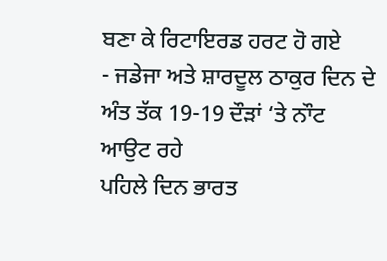ਬਣਾ ਕੇ ਰਿਟਾਇਰਡ ਹਰਟ ਹੋ ਗਏ
- ਜਡੇਜਾ ਅਤੇ ਸ਼ਾਰਦੂਲ ਠਾਕੁਰ ਦਿਨ ਦੇ ਅੰਤ ਤੱਕ 19-19 ਦੌੜਾਂ ‘ਤੇ ਨਾੌਟ ਆਉਟ ਰਹੇ
ਪਹਿਲੇ ਦਿਨ ਭਾਰਤ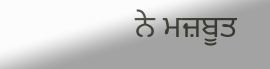ਨੇ ਮਜ਼ਬੂਤ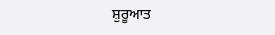ਸ਼ੁਰੂਆਤ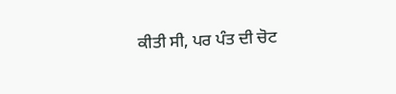ਕੀਤੀ ਸੀ, ਪਰ ਪੰਤ ਦੀ ਚੋਟ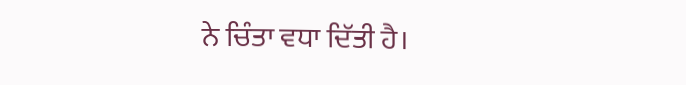ਨੇ ਚਿੰਤਾ ਵਧਾ ਦਿੱਤੀ ਹੈ।